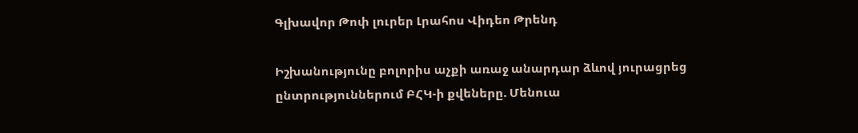Գլխավոր Թոփ լուրեր Լրահոս Վիդեո Թրենդ

Իշխանությունը բոլորիս աչքի առաջ անարդար ձևով յուրացրեց ընտրություններում ԲՀԿ-ի քվեները. Մենուա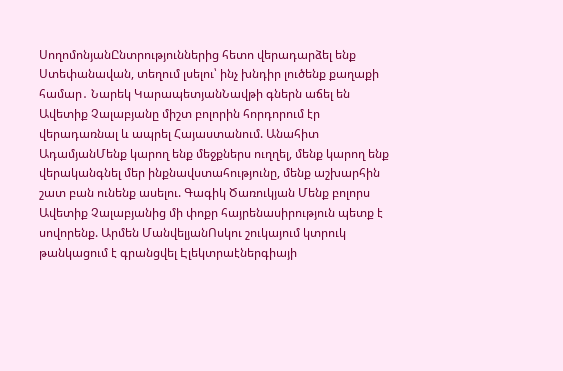ՍողոմոնյանԸնտրություններից հետո վերադարձել ենք Ստեփանավան, տեղում լսելու՝ ինչ խնդիր լուծենք քաղաքի համար․ Նարեկ ԿարապետյանՆավթի գներն աճել են Ավետիք Չալաբյանը միշտ բոլորին հորդորում էր վերադառնալ և ապրել Հայաստանում. Անահիտ ԱդամյանՄենք կարող ենք մեջքներս ուղղել, մենք կարող ենք վերականգնել մեր ինքնավստահությունը, մենք աշխարհին շատ բան ունենք ասելու. Գագիկ Ծառուկյան Մենք բոլորս Ավետիք Չալաբյանից մի փոքր հայրենասիրություն պետք է սովորենք. Արմեն ՄանվելյանՈսկու շուկայում կտրուկ թանկացում է գրանցվել Էլեկտրաէներգիայի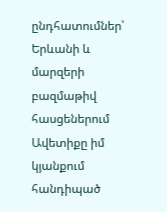ընդհատումներ՝ Երևանի և մարզերի բազմաթիվ հասցեներում Ավետիքը իմ կյանքում հանդիպած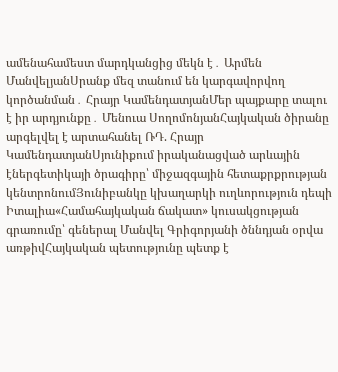ամենահամեստ մարդկանցից մեկն է․ Արմեն ՄանվելյանՍրանք մեզ տանում են կարգավորվող կործանման․ Հրայր ԿամենդատյանՄեր պայքարը տալու է իր արդյունքը․ Մենուա ՍողոմոնյանՀայկական ծիրանը արգելվել է արտահանել ՌԴ. Հրայր ԿամենդատյանՍյունիքում իրականացված արևային էներգետիկայի ծրագիրը՝ միջազգային հետաքրքրության կենտրոնումՅունիբանկը կխաղարկի ուղևորություն դեպի Իտալիա«Համահայկական ճակատ» կուսակցության գրառումը՝ գեներալ Մանվել Գրիգորյանի ծննդյան օրվա առթիվՀայկական պետությունը պետք է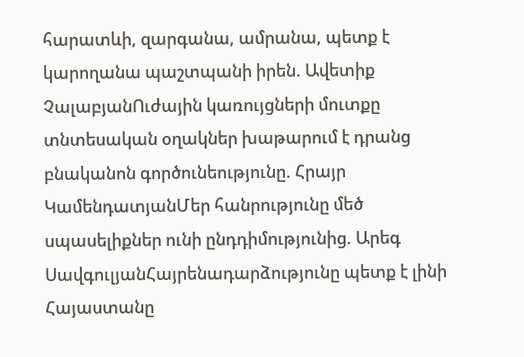հարատևի, զարգանա, ամրանա, պետք է կարողանա պաշտպանի իրեն. Ավետիք ՉալաբյանՈւժային կառույցների մուտքը տնտեսական օղակներ խաթարում է դրանց բնականոն գործունեությունը. Հրայր ԿամենդատյանՄեր հանրությունը մեծ սպասելիքներ ունի ընդդիմությունից. Արեգ ՍավգուլյանՀայրենադարձությունը պետք է լինի Հայաստանը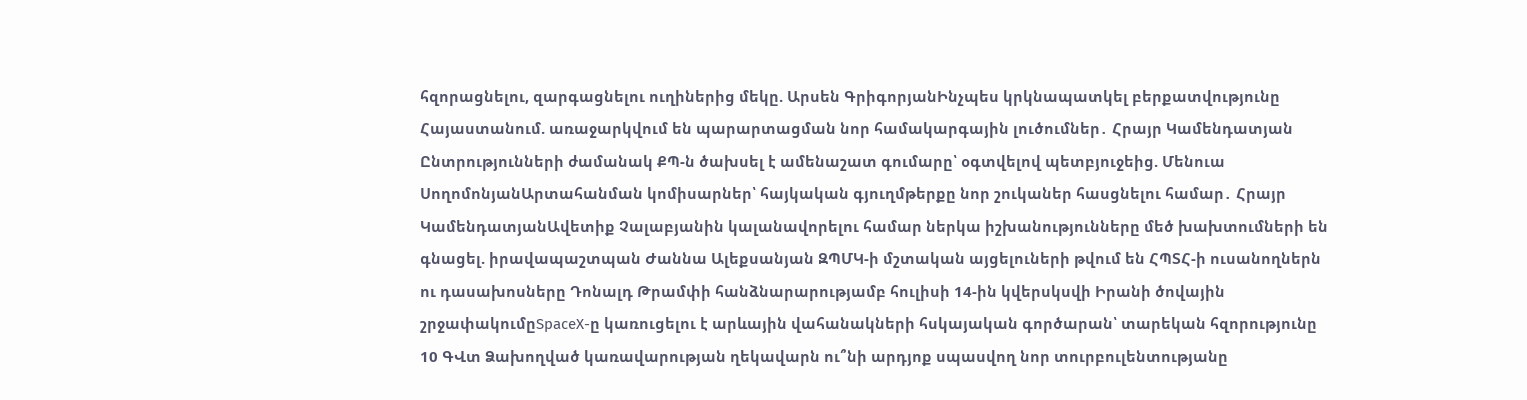հզորացնելու, զարգացնելու ուղիներից մեկը. Արսեն ԳրիգորյանԻնչպես կրկնապատկել բերքատվությունը Հայաստանում. առաջարկվում են պարարտացման նոր համակարգային լուծումներ․ Հրայր Կամենդատյան Ընտրությունների ժամանակ ՔՊ-ն ծախսել է ամենաշատ գումարը՝ օգտվելով պետբյուջեից. Մենուա ՍողոմոնյանԱրտահանման կոմիսարներ՝ հայկական գյուղմթերքը նոր շուկաներ հասցնելու համար․ Հրայր ԿամենդատյանԱվետիք Չալաբյանին կալանավորելու համար ներկա իշխանությունները մեծ խախտումների են գնացել. իրավապաշտպան Ժաննա Ալեքսանյան ԶՊՄԿ-ի մշտական այցելուների թվում են ՀՊՏՀ-ի ուսանողներն ու դասախոսները Դոնալդ Թրամփի հանձնարարությամբ հուլիսի 14-ին կվերսկսվի Իրանի ծովային շրջափակումըSpaceX-ը կառուցելու է արևային վահանակների հսկայական գործարան՝ տարեկան հզորությունը 10 ԳՎտ Ձախողված կառավարության ղեկավարն ու՞նի արդյոք սպասվող նոր տուրբուլենտությանը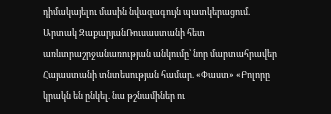դիմակայելու մասին նվազագույն պատկերացում. Արտակ ԶաքարյանՌուսաստանի հետ առևտրաշրջանառության անկումը՝ նոր մարտահրավեր Հայաստանի տնտեսության համար. «Փաստ» «Բոլորը կրակն են ընկել. նա թշնամիներ ու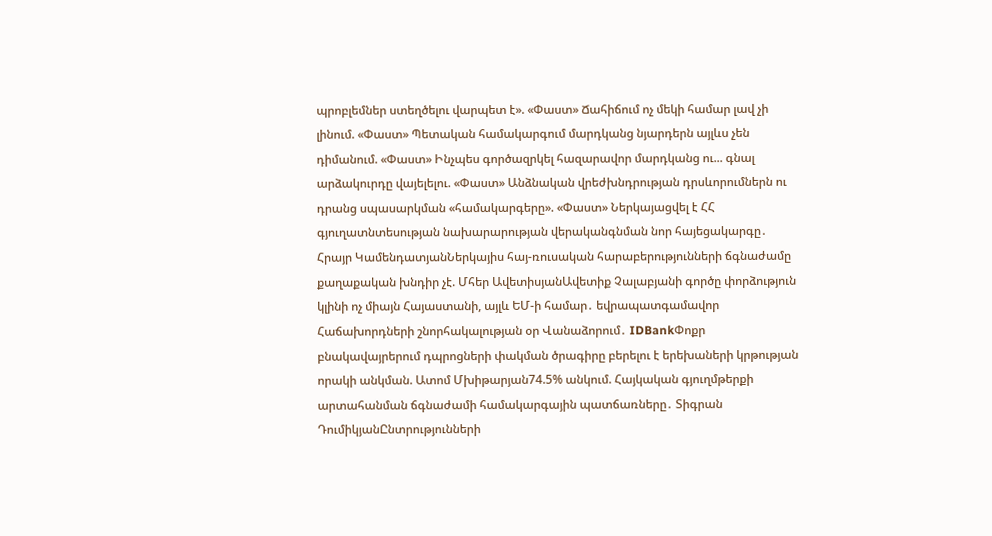պրոբլեմներ ստեղծելու վարպետ է». «Փաստ» Ճահիճում ոչ մեկի համար լավ չի լինում. «Փաստ» Պետական համակարգում մարդկանց նյարդերն այլևս չեն դիմանում. «Փաստ» Ինչպես գործազրկել հազարավոր մարդկանց ու... գնալ արձակուրդը վայելելու. «Փաստ» Անձնական վրեժխնդրության դրսևորումներն ու դրանց սպասարկման «համակարգերը». «Փաստ» Ներկայացվել է ՀՀ գյուղատնտեսության նախարարության վերականգնման նոր հայեցակարգը․ Հրայր ԿամենդատյանՆերկայիս հայ-ռուսական հարաբերությունների ճգնաժամը քաղաքական խնդիր չէ. Մհեր ԱվետիսյանԱվետիք Չալաբյանի գործը փորձություն կլինի ոչ միայն Հայաստանի, այլև ԵՄ-ի համար․ եվրապատգամավոր Հաճախորդների շնորհակալության օր Վանաձորում․ IDBankՓոքր բնակավայրերում դպրոցների փակման ծրագիրը բերելու է երեխաների կրթության որակի անկման. Ատոմ Մխիթարյան74.5% անկում. Հայկական գյուղմթերքի արտահանման ճգնաժամի համակարգային պատճառները․ Տիգրան ԴումիկյանԸնտրությունների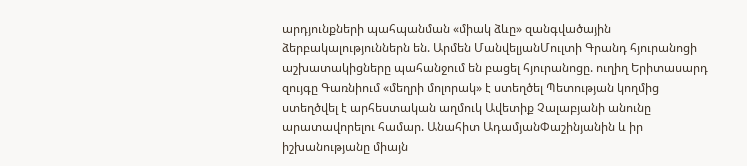արդյունքների պահպանման «միակ ձևը» զանգվածային ձերբակալություններն են. Արմեն ՄանվելյանՄուլտի Գրանդ հյուրանոցի աշխատակիցները պահանջում են բացել հյուրանոցը. ուղիղ Երիտասարդ զույգը Գառնիում «մեղրի մոլորակ» է ստեղծել Պետության կողմից ստեղծվել է արհեստական աղմուկ Ավետիք Չալաբյանի անունը արատավորելու համար. Անահիտ ԱդամյանՓաշինյանին և իր իշխանությանը միայն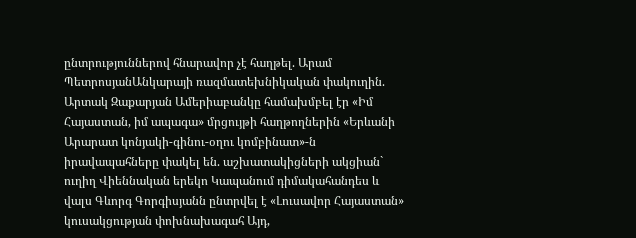ընտրություններով հնարավոր չէ հաղթել. Արամ ՊետրոսյանԱնկարայի ռազմատեխնիկական փակուղին. Արտակ Զաքարյան Ամերիաբանկը համախմբել էր «Իմ Հայաստան, իմ ապագա» մրցույթի հաղթողներին «Երևանի Արարատ կոնյակի-գինու-օղու կոմբինատ»-ն իրավապահները փակել են. աշխատակիցների ակցիան` ուղիղ Վիեննական երեկո Կապանում դիմակահանդես և վալս Գևորգ Գորգիսյանն ընտրվել է «Լուսավոր Հայաստան» կուսակցության փոխնախագահ Այդ,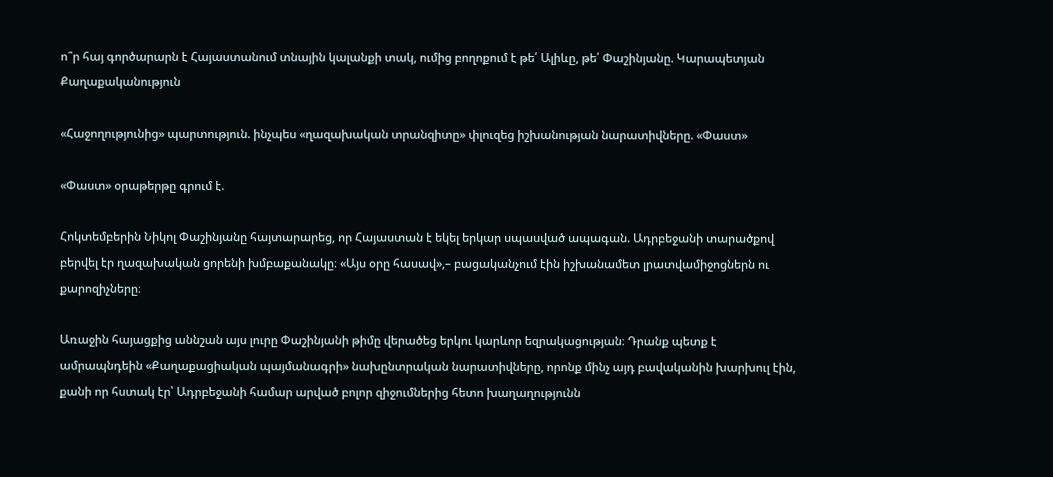ո՞ր հայ գործարարն է Հայաստանում տնային կալանքի տակ, ումից բողոքում է թե՛ Ալիևը, թե՛ Փաշինյանը. Կարապետյան
Քաղաքականություն

«Հաջողությունից» պարտություն. ինչպես «ղազախական տրանզիտը» փլուզեց իշխանության նարատիվները. «Փաստ»

«Փաստ» օրաթերթը գրում է.

Հոկտեմբերին Նիկոլ Փաշինյանը հայտարարեց, որ Հայաստան է եկել երկար սպասված ապագան. Ադրբեջանի տարածքով բերվել էր ղազախական ցորենի խմբաքանակը։ «Այս օրը հասավ»,– բացականչում էին իշխանամետ լրատվամիջոցներն ու քարոզիչները։

Առաջին հայացքից աննշան այս լուրը Փաշինյանի թիմը վերածեց երկու կարևոր եզրակացության։ Դրանք պետք է ամրապնդեին «Քաղաքացիական պայմանագրի» նախընտրական նարատիվները, որոնք մինչ այդ բավականին խարխուլ էին, քանի որ հստակ էր՝ Ադրբեջանի համար արված բոլոր զիջումներից հետո խաղաղությունն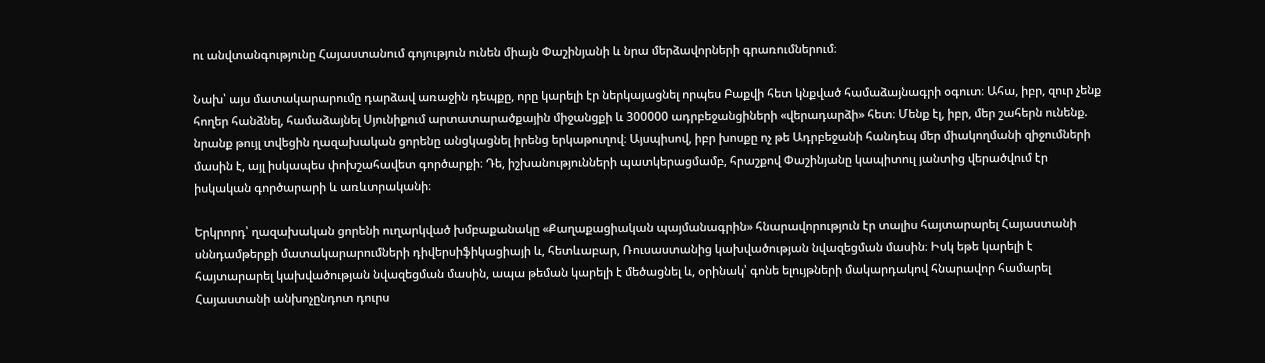ու անվտանգությունը Հայաստանում գոյություն ունեն միայն Փաշինյանի և նրա մերձավորների գրառումներում։

Նախ՝ այս մատակարարումը դարձավ առաջին դեպքը, որը կարելի էր ներկայացնել որպես Բաքվի հետ կնքված համաձայնագրի օգուտ։ Ահա, իբր, զուր չենք հողեր հանձնել, համաձայնել Սյունիքում արտատարածքային միջանցքի և 300000 ադրբեջանցիների «վերադարձի» հետ։ Մենք էլ, իբր, մեր շահերն ունենք. նրանք թույլ տվեցին ղազախական ցորենը անցկացնել իրենց երկաթուղով։ Այսպիսով, իբր խոսքը ոչ թե Ադրբեջանի հանդեպ մեր միակողմանի զիջումների մասին է, այլ իսկապես փոխշահավետ գործարքի։ Դե, իշխանությունների պատկերացմամբ, հրաշքով Փաշինյանը կապիտուլ յանտից վերածվում էր իսկական գործարարի և առևտրականի։

Երկրորդ՝ ղազախական ցորենի ուղարկված խմբաքանակը «Քաղաքացիական պայմանագրին» հնարավորություն էր տալիս հայտարարել Հայաստանի սննդամթերքի մատակարարումների դիվերսիֆիկացիայի և, հետևաբար, Ռուսաստանից կախվածության նվազեցման մասին։ Իսկ եթե կարելի է հայտարարել կախվածության նվազեցման մասին, ապա թեման կարելի է մեծացնել և, օրինակ՝ գոնե ելույթների մակարդակով հնարավոր համարել Հայաստանի անխոչընդոտ դուրս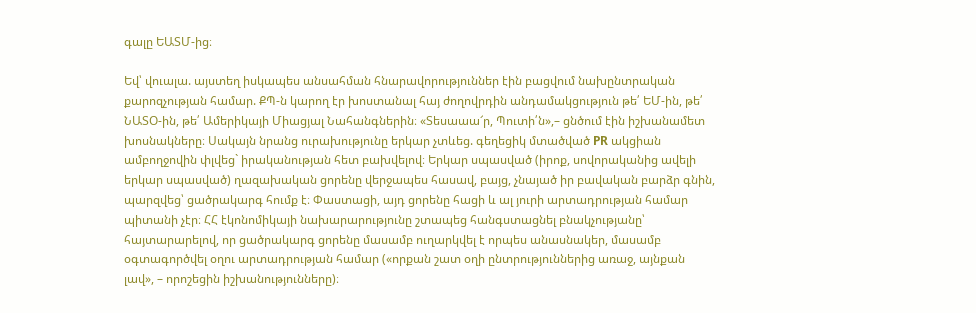գալը ԵԱՏՄ-ից։

Եվ՝ վուալա. այստեղ իսկապես անսահման հնարավորություններ էին բացվում նախընտրական քարոզչության համար. ՔՊ-ն կարող էր խոստանալ հայ ժողովրդին անդամակցություն թե՛ ԵՄ-ին, թե՛ ՆԱՏՕ-ին, թե՛ Ամերիկայի Միացյալ Նահանգներին։ «Տեսաաա՜ր, Պուտի՛ն»,– ցնծում էին իշխանամետ խոսնակները։ Սակայն նրանց ուրախությունը երկար չտևեց. գեղեցիկ մտածված PR ակցիան ամբողջովին փլվեց` իրականության հետ բախվելով։ Երկար սպասված (իրոք, սովորականից ավելի երկար սպասված) ղազախական ցորենը վերջապես հասավ, բայց, չնայած իր բավական բարձր գնին, պարզվեց՝ ցածրակարգ հումք է։ Փաստացի, այդ ցորենը հացի և ալ յուրի արտադրության համար պիտանի չէր։ ՀՀ էկոնոմիկայի նախարարությունը շտապեց հանգստացնել բնակչությանը՝ հայտարարելով, որ ցածրակարգ ցորենը մասամբ ուղարկվել է որպես անասնակեր, մասամբ օգտագործվել օղու արտադրության համար («որքան շատ օղի ընտրություններից առաջ, այնքան լավ», – որոշեցին իշխանությունները)։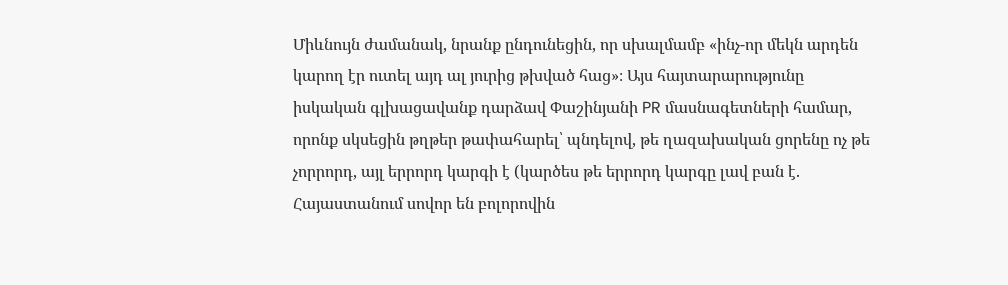Միևնույն ժամանակ, նրանք ընդունեցին, որ սխալմամբ «ինչ-որ մեկն արդեն կարող էր ուտել այդ ալ յուրից թխված հաց»։ Այս հայտարարությունը իսկական գլխացավանք դարձավ Փաշինյանի PR մասնագետների համար, որոնք սկսեցին թղթեր թափահարել՝ պնդելով, թե ղազախական ցորենը ոչ թե չորրորդ, այլ երրորդ կարգի է (կարծես թե երրորդ կարգը լավ բան է. Հայաստանում սովոր են բոլորովին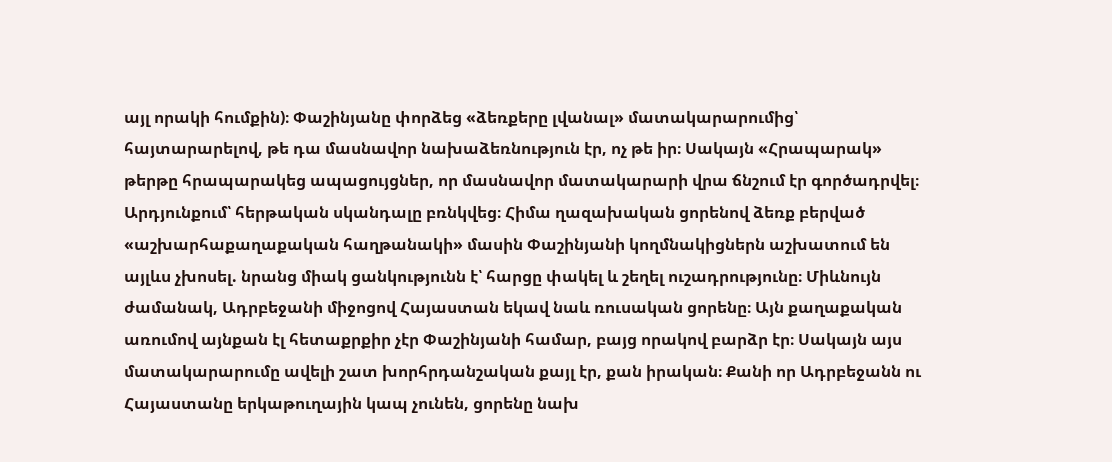այլ որակի հումքին)։ Փաշինյանը փորձեց «ձեռքերը լվանալ» մատակարարումից՝ հայտարարելով, թե դա մասնավոր նախաձեռնություն էր, ոչ թե իր։ Սակայն «Հրապարակ» թերթը հրապարակեց ապացույցներ, որ մասնավոր մատակարարի վրա ճնշում էր գործադրվել։ Արդյունքում՝ հերթական սկանդալը բռնկվեց։ Հիմա ղազախական ցորենով ձեռք բերված «աշխարհաքաղաքական հաղթանակի» մասին Փաշինյանի կողմնակիցներն աշխատում են այլևս չխոսել. նրանց միակ ցանկությունն է՝ հարցը փակել և շեղել ուշադրությունը։ Միևնույն ժամանակ, Ադրբեջանի միջոցով Հայաստան եկավ նաև ռուսական ցորենը։ Այն քաղաքական առումով այնքան էլ հետաքրքիր չէր Փաշինյանի համար, բայց որակով բարձր էր։ Սակայն այս մատակարարումը ավելի շատ խորհրդանշական քայլ էր, քան իրական։ Քանի որ Ադրբեջանն ու Հայաստանը երկաթուղային կապ չունեն, ցորենը նախ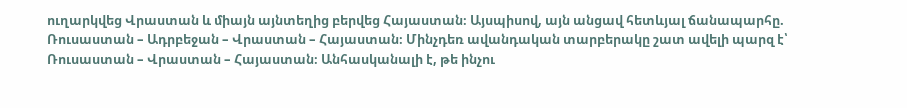ուղարկվեց Վրաստան և միայն այնտեղից բերվեց Հայաստան։ Այսպիսով, այն անցավ հետևյալ ճանապարհը. Ռուսաստան – Ադրբեջան – Վրաստան – Հայաստան։ Մինչդեռ ավանդական տարբերակը շատ ավելի պարզ է՝ Ռուսաստան – Վրաստան – Հայաստան։ Անհասկանալի է, թե ինչու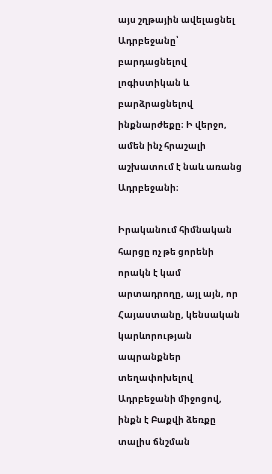այս շղթային ավելացնել Ադրբեջանը՝ բարդացնելով լոգիստիկան և բարձրացնելով ինքնարժեքը։ Ի վերջո, ամեն ինչ հրաշալի աշխատում է նաև առանց Ադրբեջանի։

Իրականում հիմնական հարցը ոչ թե ցորենի որակն է կամ արտադրողը, այլ այն, որ Հայաստանը, կենսական կարևորության ապրանքներ տեղափոխելով Ադրբեջանի միջոցով, ինքն է Բաքվի ձեռքը տալիս ճնշման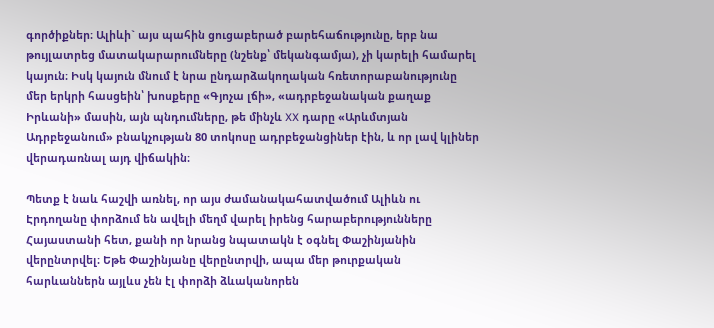գործիքներ։ Ալիևի` այս պահին ցուցաբերած բարեհաճությունը, երբ նա թույլատրեց մատակարարումները (նշենք՝ մեկանգամյա), չի կարելի համարել կայուն։ Իսկ կայուն մնում է նրա ընդարձակողական հռետորաբանությունը մեր երկրի հասցեին՝ խոսքերը «Գյոչա լճի», «ադրբեջանական քաղաք Իրևանի» մասին, այն պնդումները, թե մինչև XX դարը «Արևմտյան Ադրբեջանում» բնակչության 80 տոկոսը ադրբեջանցիներ էին, և որ լավ կլիներ վերադառնալ այդ վիճակին։

Պետք է նաև հաշվի առնել, որ այս ժամանակահատվածում Ալիևն ու Էրդողանը փորձում են ավելի մեղմ վարել իրենց հարաբերությունները Հայաստանի հետ, քանի որ նրանց նպատակն է օգնել Փաշինյանին վերընտրվել։ Եթե Փաշինյանը վերընտրվի, ապա մեր թուրքական հարևաններն այլևս չեն էլ փորձի ձևականորեն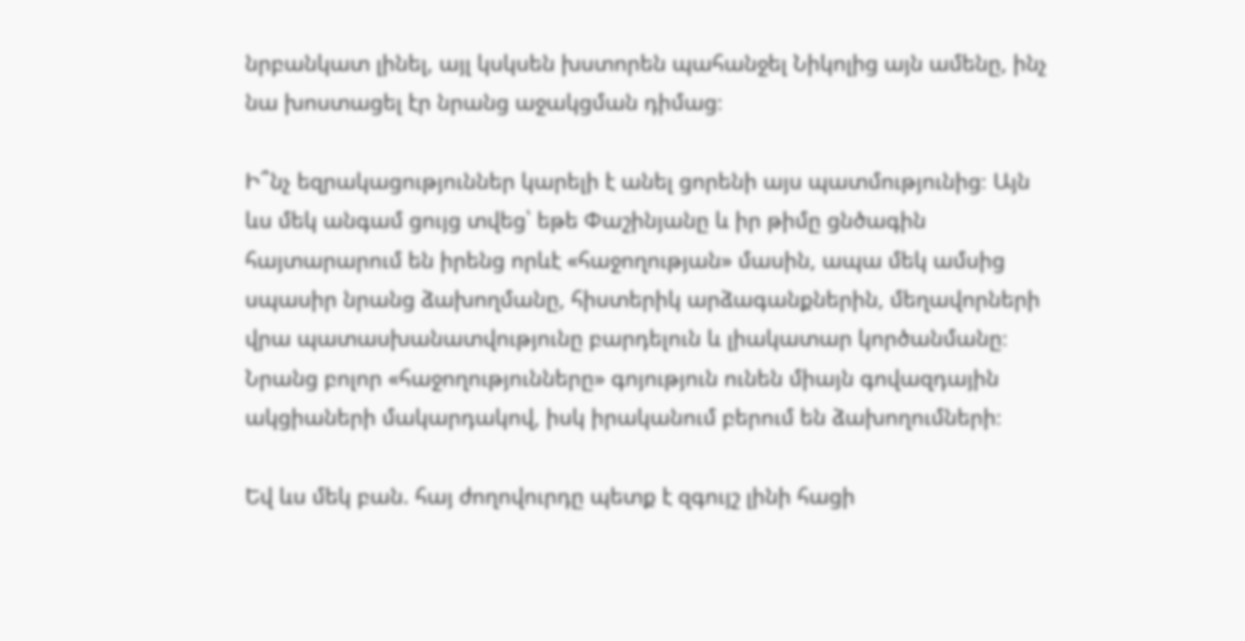նրբանկատ լինել, այլ կսկսեն խստորեն պահանջել Նիկոլից այն ամենը, ինչ նա խոստացել էր նրանց աջակցման դիմաց։

Ի՞նչ եզրակացություններ կարելի է անել ցորենի այս պատմությունից։ Այն ևս մեկ անգամ ցույց տվեց՝ եթե Փաշինյանը և իր թիմը ցնծագին հայտարարում են իրենց որևէ «հաջողության» մասին, ապա մեկ ամսից սպասիր նրանց ձախողմանը, հիստերիկ արձագանքներին, մեղավորների վրա պատասխանատվությունը բարդելուն և լիակատար կործանմանը։ Նրանց բոլոր «հաջողությունները» գոյություն ունեն միայն գովազդային ակցիաների մակարդակով, իսկ իրականում բերում են ձախողումների։

Եվ ևս մեկ բան. հայ ժողովուրդը պետք է զգույշ լինի հացի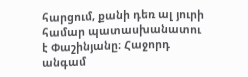հարցում, քանի դեռ ալ յուրի համար պատասխանատու է Փաշինյանը։ Հաջորդ անգամ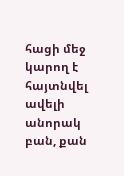հացի մեջ կարող է հայտնվել ավելի անորակ բան, քան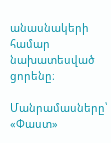անասնակերի համար նախատեսված ցորենը։

Մանրամասները՝ «Փաստ»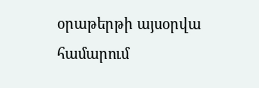օրաթերթի այսօրվա համարում